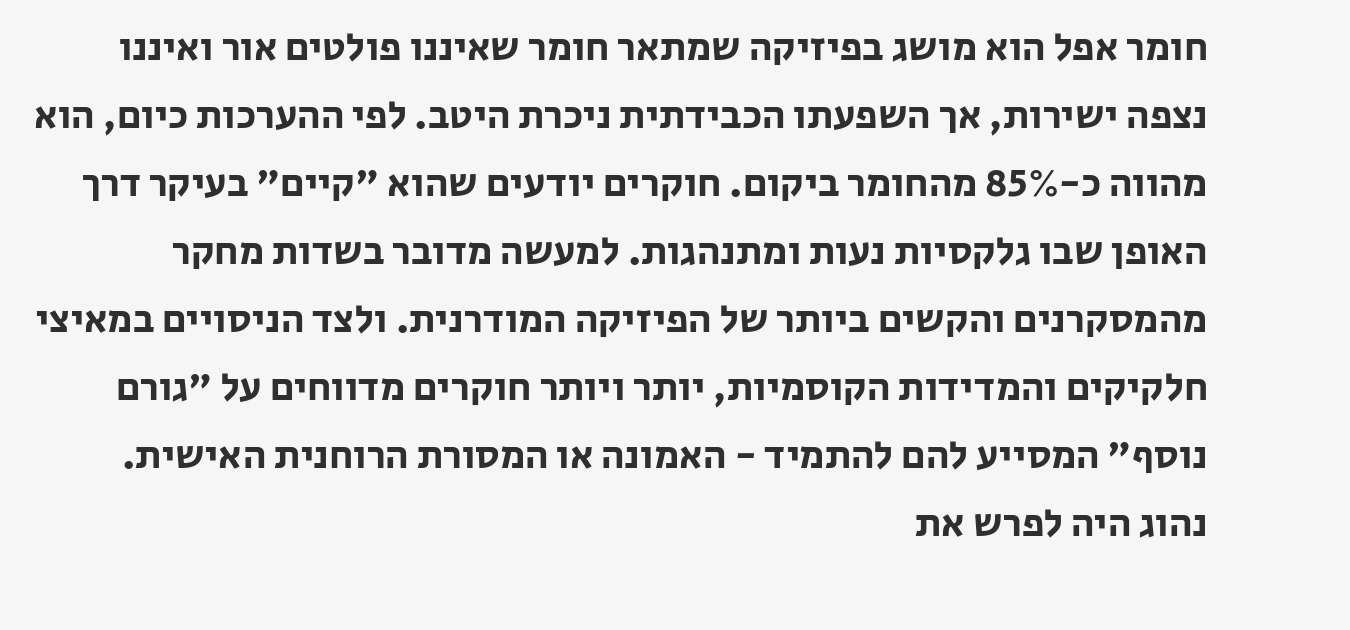חומר אפל הוא מושג בפיזיקה שמתאר חומר שאיננו פולטים אור ואיננו נצפה ישירות, אך השפעתו הכבידתית ניכרת היטב. לפי ההערכות כיום, הוא מהווה כ-85% מהחומר ביקום. חוקרים יודעים שהוא "קיים" בעיקר דרך האופן שבו גלקסיות נעות ומתנהגות. למעשה מדובר בשדות מחקר מהמסקרנים והקשים ביותר של הפיזיקה המודרנית. ולצד הניסויים במאיצי חלקיקים והמדידות הקוסמיות, יותר ויותר חוקרים מדווחים על "גורם נוסף" המסייע להם להתמיד - האמונה או המסורת הרוחנית האישית.
נהוג היה לפרש את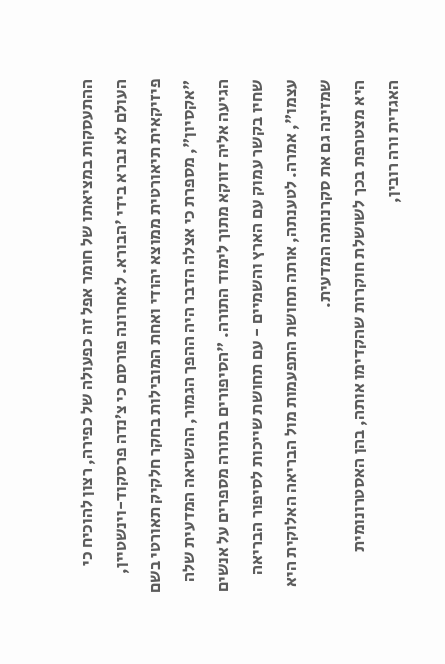ההתעסקות במציאתו של חומר אפל זה כפעולה של כפירה, רצון להוכיח כי העולם לא נברא בידי 'הבורא. לאחרונה פורסם כי צ’נדה פרסקוד-וינשטיין, פיזיקאית תיאורטית ממוצא יהודי ואחת המובילות בחקר חלקיק תאורטי בשם "אקסיון", מספרת כי אצלה הדבר היה ההפך הגמור, ההשראה המדעית שלה הגיעה אליה דווקא מתוך לימוד התורה. "הסיפורים בתורה מספרים על אנשים שחיו בקשר עמוק עם הארץ והשמיים - עם תחושת שייכות לסיפור הבריאה עצמו", אמרה. לטענתה, אותה תחושת התפעמות מול הבריאה האלוקית היא שמזינה גם את סקרנותה המדעית.
היא מצטרפת בכך לשושלת חוקרות שהקדימו אותה, בהן האסטרונומית האגדית ורה רובין,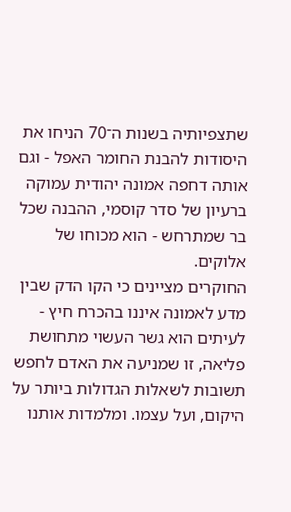שתצפיותיה בשנות ה־70 הניחו את היסודות להבנת החומר האפל - וגם אותה דחפה אמונה יהודית עמוקה ברעיון של סדר קוסמי, ההבנה שכל בר שמתרחש - הוא מכוחו של אלוקים.
החוקרים מציינים כי הקו הדק שבין מדע לאמונה איננו בהכרח חיץ - לעיתים הוא גשר העשוי מתחושת פליאה, זו שמניעה את האדם לחפש תשובות לשאלות הגדולות ביותר על היקום, ועל עצמו. ומלמדות אותנו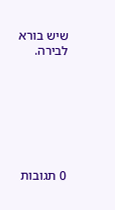שיש בורא לבירה.







0 תגובות